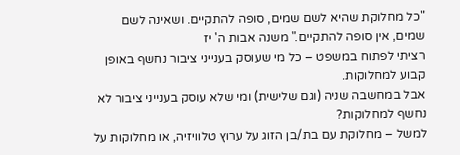"כל מחלוקת שהיא לשם שמים, סופה להתקיים. ושאינה לשם שמים, אין סופה להתקיים." משנה אבות ה' יז
רציתי לפתוח במשפט – כל מי שעוסק בענייני ציבור נחשף באופן קבוע למחלוקות.
אבל במחשבה שניה (וגם שלישית) ומי שלא עוסק בענייני ציבור לא נחשף למחלוקות?
למשל – מחלוקת עם בת/בן הזוג על ערוץ טלוויזיה, או מחלוקות על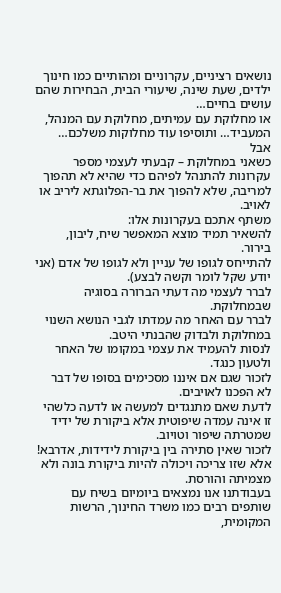נושאים רציניים, עקרוניים ומהותיים כמו חינוך ילדים, שעת שינה, שיעורי הבית, הבחירות שהם עושים בחיים…
או מחלוקת עם עמיתים, מחלוקת עם המנהל, המעביד… ותוסיפו עוד מחלוקות משלכם…
אבל
כשאני במחלוקת – קבעתי לעצמי מספר עקרונות להתנהל לפיהם כדי שהיא לא תהפוך למריבה, שלא להפוך את בר-הפלוגתא ליריב או לאויב.
משתף אתכם בעקרונות אלו:
להשאיר תמיד מוצא המאפשר שיח, ליבון, בירור.
להתייחס לגופו של עניין ולא לגופו של אדם (אני יודע שקל לומר וקשה לבצע).
לברר לעצמי מה דעתי הברורה בסוגיה שבמחלוקת.
לברר עם האחר מה עמדתו לגבי הנושא השנוי במחלוקת ולבדוק שהבנתי היטב.
לנסות להעמיד את עצמי במקומו של האחר ולטעון כנגד.
לזכור שגם אם איננו מסכימים בסופו של דבר לא הפכנו לאויבים.
לדעת שאם מתנגדים למעשה או לדעה כלשהי זו אינה עמדה שיפוטית אלא ביקורת של ידיד שמטרתה שיפור וטויוב.
לזכור שאין סתירה בין ביקורת לידידות, אדרבא! אלא שזו צריכה ויכולה להיות ביקורת בונה ולא מצמיתה והורסת.
בעבודתנו אנו נמצאים ביומיום בשיח עם שותפים רבים כמו משרד החינוך, הרשות המקומית,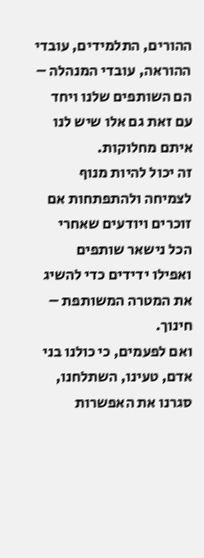ההורים, התלמידים, עובדי ההוראה, עובדי המנהלה – הם השותפים שלנו ויחד עם זאת גם אלו שיש לנו איתם מחלוקות.
זה יכול להיות מנוף לצמיחה ולהתפתחות אם זוכרים ויודעים שאחרי הכל נישאר שותפים ואפילו ידידים כדי להשיג את המטרה המשותפת – חינוך.
ואם לפעמים, כי כולנו בני אדם, טעינו, השתלחנו, סגרנו את האפשרות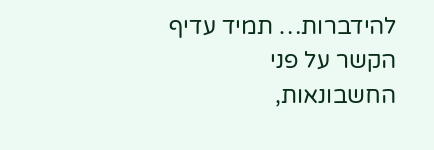להידברות… תמיד עדיף הקשר על פני החשבונאות,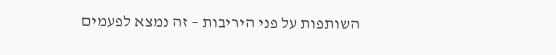השותפות על פני היריבות – זה נמצא לפעמים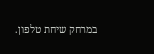במרחק שיחת טלפון.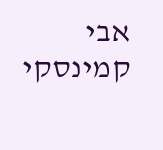אבי קמינסקי